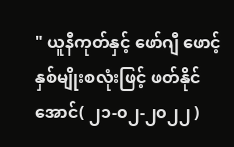" ယူနီကုတ်နှင့် ဖော်ဂျီ ဖောင့် နှစ်မျိုးစလုံးဖြင့် ဖတ်နိုင်အောင်( ၂၁-၀၂-၂၀၂၂ )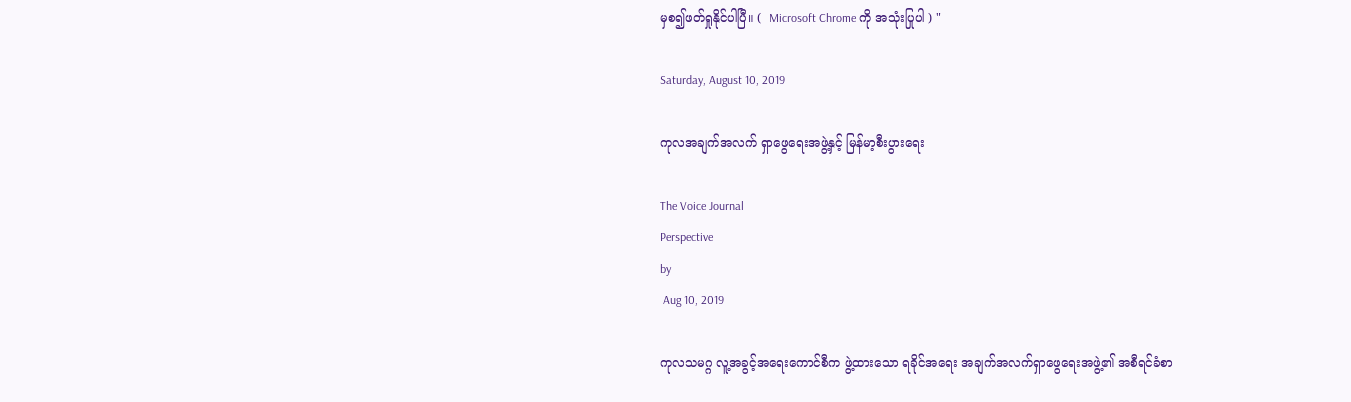မှစ၍ဖတ်ရှုနိုင်ပါပြီ။ (  Microsoft Chrome ကို အသုံးပြုပါ ) "

Saturday, August 10, 2019

ကုလအချက်အလက် ရှာဖွေရေးအဖွဲ့နှင့် မြန်မာ့စီးပွားရေး

The Voice Journal
Perspective
by
 Aug 10, 2019

ကုလသမဂ္ဂ လူ့အခွင့်အရေးကောင်စီက ဖွဲ့ထားသော ရခိုင်အရေး အချက်အလက်ရှာဖွေရေးအဖွဲ့၏ အစီရင်ခံစာ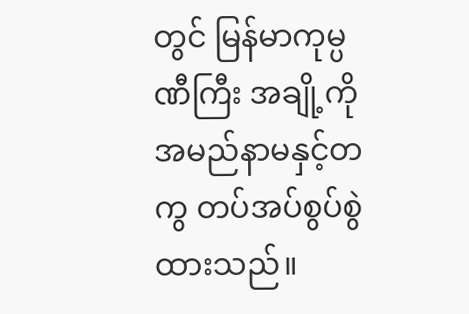တွင် မြန်မာကုမ္ပဏီကြီး အချို့ကို အမည်နာမနှင့်တကွ တပ်အပ်စွပ်စွဲထားသည်။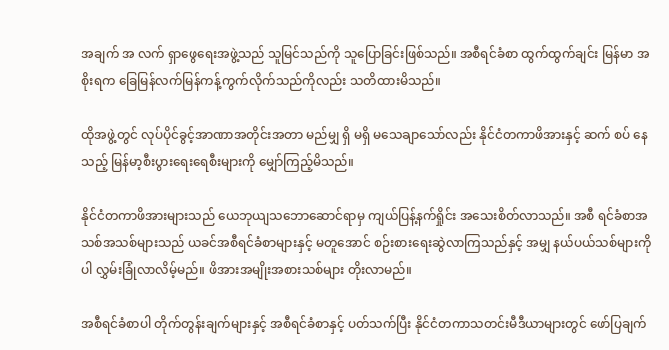အချက် အ လက် ရှာဖွေရေးအဖွဲ့သည် သူမြင်သည်ကို သူပြောခြင်းဖြစ်သည်။ အစီရင်ခံစာ ထွက်ထွက်ချင်း မြန်မာ အစိုးရက ခြေမြန်လက်မြန်ကန့်ကွက်လိုက်သည်ကိုလည်း သတိထားမိသည်။

ထိုအဖွဲ့တွင် လုပ်ပိုင်ခွင့်အာဏာအတိုင်းအတာ မည်မျှ ရှိ မရှိ မသေချာသော်လည်း နိုင်ငံတကာဖိအားနှင့် ဆက် စပ် နေသည့် မြန်မာ့စီးပွားရေးရေစီးများကို မျှော်ကြည့်မိသည်။

နိုင်ငံတကာဖိအားများသည် ယေဘုယျသဘောဆောင်ရာမှ ကျယ်ပြန့်နက်ရှိုင်း အသေးစိတ်လာသည်။ အစီ ရင်ခံစာအသစ်အသစ်များသည် ယခင်အစီရင်ခံစာများနှင့် မတူအောင် စဉ်းစားရေးဆွဲလာကြသည်နှင့် အမျှ နယ်ပယ်သစ်များကိုပါ လွှမ်းခြုံလာလိမ့်မည်။ ဖိအားအမျိုးအစားသစ်များ တိုးလာမည်။

အစီရင်ခံစာပါ တိုက်တွန်းချက်များနှင့် အစီရင်ခံစာနှင့် ပတ်သက်ပြီး နိုင်ငံတကာသတင်းမီဒီယာများတွင် ဖော်ပြချက်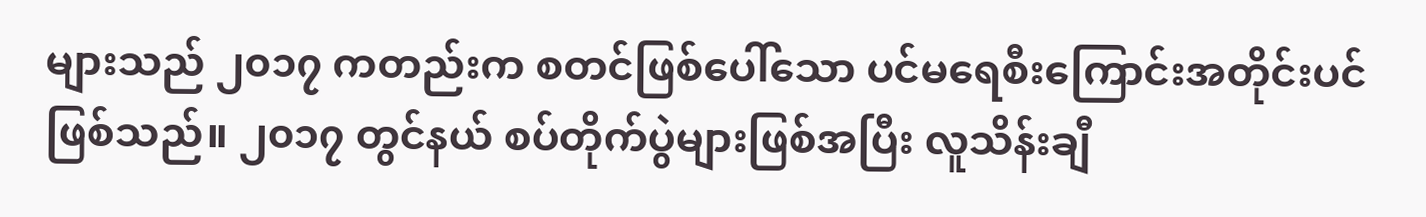များသည် ၂၀၁၇ ကတည်းက စတင်ဖြစ်ပေါ်သော ပင်မရေစီးကြောင်းအတိုင်းပင် ဖြစ်သည်။ ၂၀၁၇ တွင်နယ် စပ်တိုက်ပွဲများဖြစ်အပြီး လူသိန်းချီ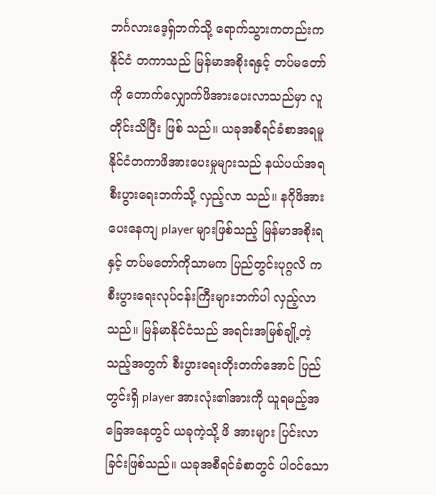ဘင်္ဂလားဒေ့ရှ်ဘက်သို့ ရောက်သွားကတည်းက နိုင်ငံ တကာသည် မြန်မာအစိုးရနှင့် တပ်မတော်ကို တောက်လျှောက်ဖိအားပေးလာသည်မှာ လူတိုင်းသိပြီး ဖြစ် သည်။ ယခုအစီရင်ခံစာအရမူ နိုင်ငံတကာဖိအားပေးမှုများသည် နယ်ပယ်အရ စီးပွားရေးဘက်သို့ လှည့်လာ သည်။ နဂိုဖိအားပေးနေကျ player များဖြစ်သည့် မြန်မာအစိုးရနှင့် တပ်မတော်ကိုသာမက ပြည်တွင်းပုဂ္ဂလိ က စီးပွားရေးလုပ်ငန်းကြီးများဘက်ပါ လှည့်လာသည်။ မြန်မာနိုင်ငံသည် အရင်းအမြစ်ချို့တဲ့သည့်အတွက် စီးပွားရေးတိုးတက်အောင် ပြည် တွင်းရှိ player အားလုံး၏အားကို ယူရမည့်အခြေအနေတွင် ယခုကဲ့သို့ ဖိ အားများ ပြင်းလာခြင်းဖြစ်သည်။ ယခုအစီရင်ခံစာတွင် ပါဝင်သော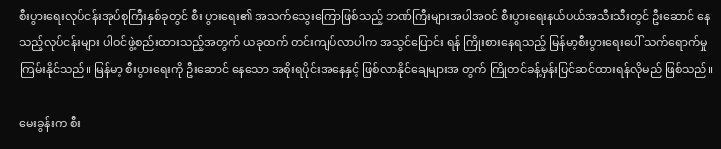စီးပွားရေးလုပ်ငန်းအုပ်စုကြီးနှစ်ခုတွင် စီး ပွားရေး၏ အသက်သွေးကြောဖြစ်သည့် ဘဏ်ကြီးများအပါအဝင် စီးပွားရေးနယ်ပယ်အသီးသီးတွင် ဦးဆောင် နေသည့်လုပ်ငန်းများ ပါဝင်ဖွဲ့စည်းထားသည့်အတွက် ယခုထက် တင်းကျပ်လာပါက အသွင်ပြောင်း ရန် ကြိုးစားနေရသည့် မြန်မာ့စီးပွားရေးပေါ် သက်ရောက်မှုကြမ်းနိုင်သည်။ မြန်မာ့ စီးပွားရေးကို ဦးဆောင် နေသော အစိုးရပိုင်းအနေနှင့် ဖြစ်လာနိုင်ချေများအ တွက် ကြိုတင်ခန့်မှန်းပြင်ဆင်ထားရန်လိုမည် ဖြစ်သည်။

မေးခွန်းက စီး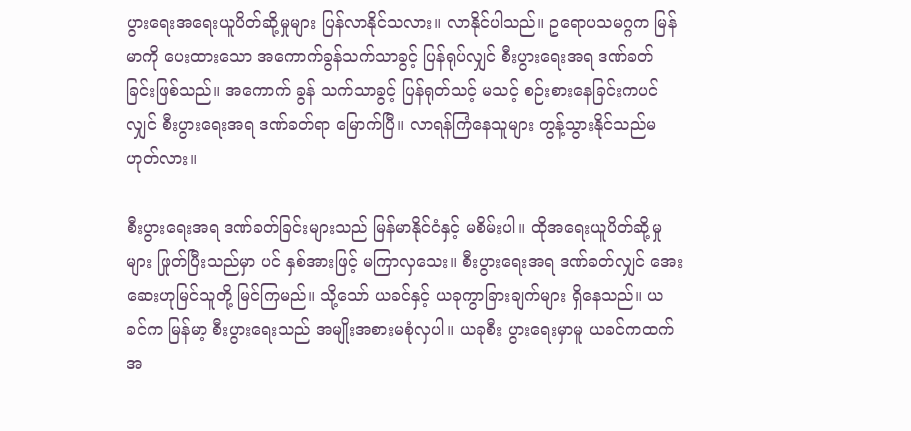ပွားရေးအရေးယူပိတ်ဆို့မှုများ ပြန်လာနိုင်သလား။ လာနိုင်ပါသည်။ ဥရောပသမဂ္ဂက မြန်မာကို ပေးထားသော အကောက်ခွန်သက်သာခွင့် ပြန်ရုပ်လျှင် စီးပွားရေးအရ ဒဏ်ခတ်ခြင်းဖြစ်သည်။ အကောက် ခွန် သက်သာခွင့် ပြန်ရုတ်သင့် မသင့် စဉ်းစားနေခြင်းကပင်လျှင် စီးပွားရေးအရ ဒဏ်ခတ်ရာ မြောက်ပြီ။ လာရန်ကြံနေသူများ တွန့်သွားနိုင်သည်မဟုတ်လား။

စီးပွားရေးအရ ဒဏ်ခတ်ခြင်းများသည် မြန်မာနိုင်ငံနှင့် မစိမ်းပါ။ ထိုအရေးယူပိတ်ဆို့မှုများ ဖြုတ်ပြီးသည်မှာ ပင် နှစ်အားဖြင့် မကြာလှသေး။ စီးပွားရေးအရ ဒဏ်ခတ်လျှင် အေးဆေးဟုမြင်သူတို့ မြင်ကြမည်။ သို့သော် ယခင်နှင့် ယခုကွာခြားချက်များ ရှိနေသည်။ ယခင်က မြန်မာ့ စီးပွားရေးသည် အမျိုးအစားမစုံလှပါ။ ယခုစီး ပွားရေးမှာမူ ယခင်ကထက် အ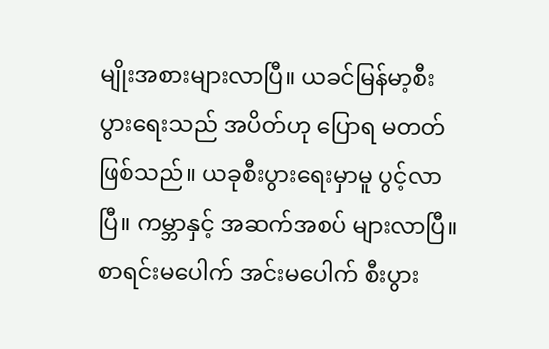မျိုးအစားများလာပြီ။ ယခင်မြန်မာ့စီးပွားရေးသည် အပိတ်ဟု ပြောရ မတတ် ဖြစ်သည်။ ယခုစီးပွားရေးမှာမူ ပွင့်လာပြီ။ ကမ္ဘာနှင့် အဆက်အစပ် များလာပြီ။ စာရင်းမပေါက် အင်းမပေါက် စီးပွား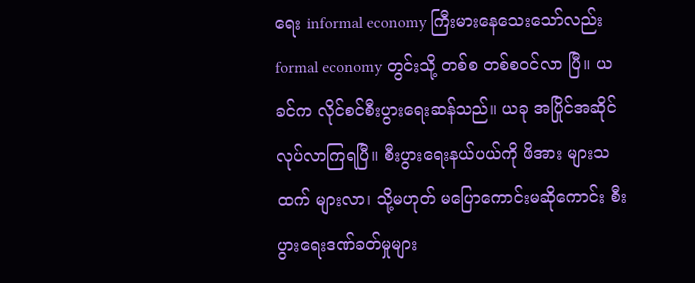ရေး informal economy ကြီးမားနေသေးသော်လည်း formal economy တွင်းသို့ တစ်စ တစ်စဝင်လာ ပြီ။ ယခင်က လိုင်စင်စီးပွားရေးဆန်သည်။ ယခု အပြိုင်အဆိုင်လုပ်လာကြရပြီ။ စီးပွားရေးနယ်ပယ်ကို ဖိအား များသထက် များလာ၊ သို့မဟုတ် မပြောကောင်းမဆိုကောင်း စီးပွားရေးဒဏ်ခတ်မှုများ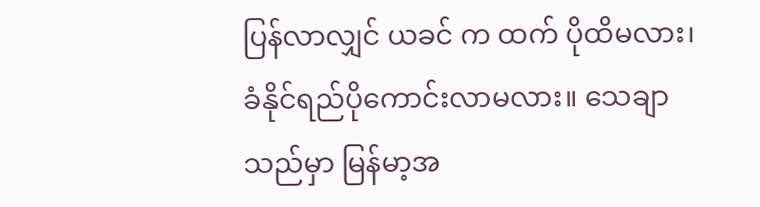ပြန်လာလျှင် ယခင် က ထက် ပိုထိမလား၊ ခံနိုင်ရည်ပိုကောင်းလာမလား။ သေချာသည်မှာ မြန်မာ့အ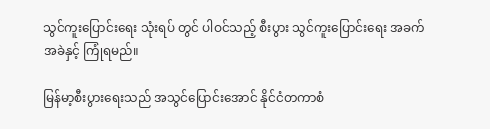သွင်ကူးပြောင်းရေး သုံးရပ် တွင် ပါဝင်သည့် စီးပွား သွင်ကူးပြောင်းရေး အခက်အခဲနှင့် ကြုံရမည်။

မြန်မာ့စီးပွားရေးသည် အသွင်ပြောင်းအောင် နိုင်ငံတကာစံ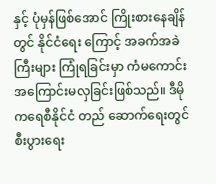နှင့် ပုံမှန်ဖြစ်အောင် ကြိုးစားနေချိန်တွင် နိုင်ငံရေး ကြောင့် အခက်အခဲကြီးများ ကြုံရခြင်းမှာ ကံမကောင်း အကြောင်းမလှခြင်းဖြစ်သည်။ ဒီမိုကရေစီနိုင်ငံ တည် ဆောက်ရေးတွင် စီးပွားရေး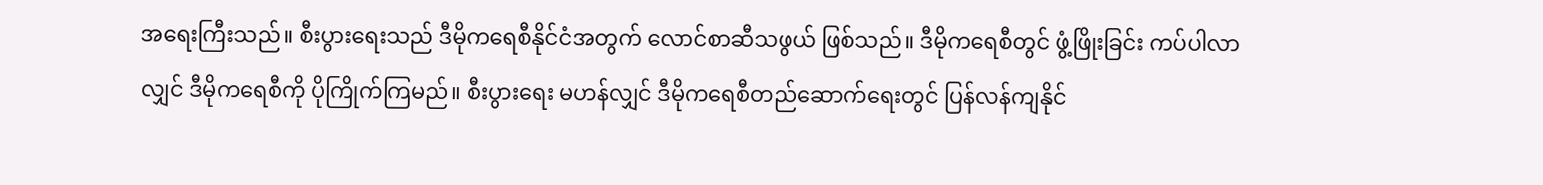အရေးကြီးသည်။ စီးပွားရေးသည် ဒီမိုကရေစီနိုင်ငံအတွက် လောင်စာဆီသဖွယ် ဖြစ်သည်။ ဒီမိုကရေစီတွင် ဖွံ့ဖြိုးခြင်း ကပ်ပါလာလျှင် ဒီမိုကရေစီကို ပိုကြိုက်ကြမည်။ စီးပွားရေး မဟန်လျှင် ဒီမိုကရေစီတည်ဆောက်ရေးတွင် ပြန်လန်ကျနိုင်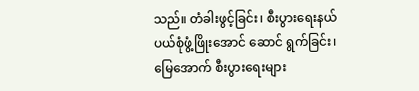သည်။ တံခါးဖွင့်ခြင်း၊ စီးပွားရေးနယ်ပယ်စုံဖွံ့ဖြိုးအောင် ဆောင် ရွက်ခြင်း၊ မြေအောက် စီးပွားရေးများ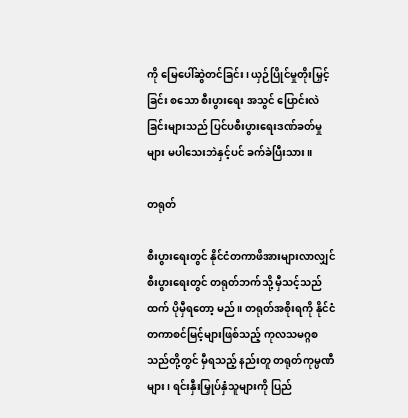ကို မြေပေါ်ဆွဲတင်ခြင်း၊ ယှဉ်ပြိုင်မှုတိုးမြှင့်ခြင်း စသော စီးပွားရေး အသွင် ပြောင်းလဲခြင်းများသည် ပြင်ပစီးပွားရေးဒဏ်ခတ်မှုများ မပါသေးဘဲနှင့်ပင် ခက်ခဲပြီးသား။

တရုတ်

စီးပွားရေးတွင် နိုင်ငံတကာဖိအားများလာလျှင် စီးပွားရေးတွင် တရုတ်ဘက်သို့ မှီသင့်သည်ထက် ပိုမှီရတော့ မည်။ တရုတ်အစိုးရကို နိုင်ငံတကာစင်မြင့်များဖြစ်သည့် ကုလသမဂ္ဂစသည်တို့တွင် မှီရသည့် နည်းတူ တရုတ်ကုမ္ပဏီများ၊ ရင်းနှီးမြှုပ်နှံသူများကို ပြည်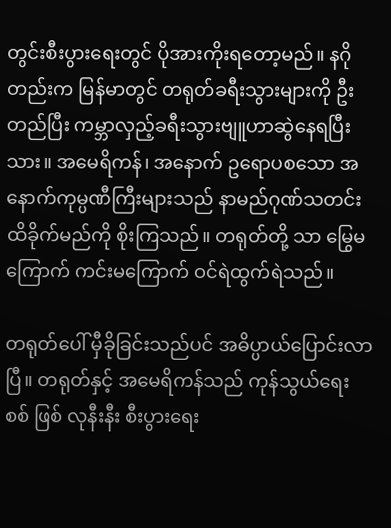တွင်းစီးပွားရေးတွင် ပိုအားကိုးရတော့မည်။ နဂိုတည်းက မြန်မာတွင် တရုတ်ခရီးသွားများကို ဦးတည်ပြီး ကမ္ဘာလှည့်ခရီးသွားဗျူဟာဆွဲနေရပြီးသား။ အမေရိကန်၊ အနောက် ဥရောပစသော အနောက်ကုမ္ပဏီကြီးများသည် နာမည်ဂုဏ်သတင်းထိခိုက်မည်ကို စိုးကြသည်။ တရုတ်တို့ သာ မြွေမကြောက် ကင်းမကြောက် ဝင်ရဲထွက်ရဲသည်။

တရုတ်ပေါ် မှီခိုခြင်းသည်ပင် အဓိပ္ပာယ်ပြောင်းလာပြီ။ တရုတ်နှင့် အမေရိကန်သည် ကုန်သွယ်ရေးစစ် ဖြစ် လုနီးနီး စီးပွားရေး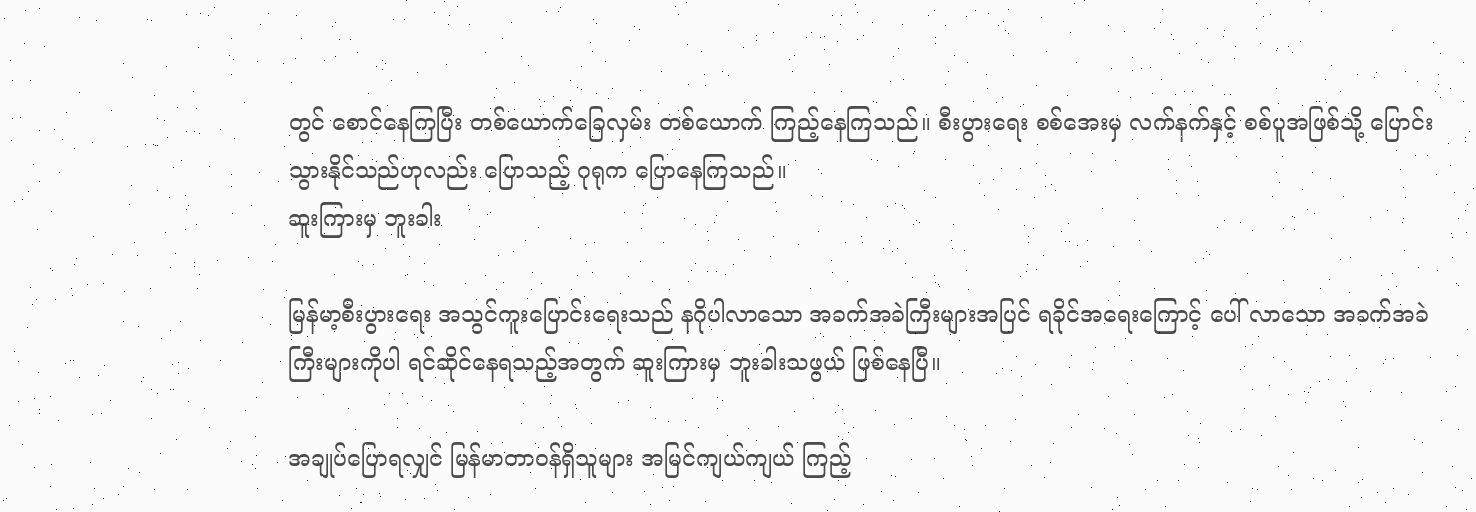တွင် စောင်နေကြပြီး တစ်ယောက်ခြေလှမ်း တစ်ယောက် ကြည့်နေကြသည်။ စီးပွားရေး စစ်အေးမှ လက်နက်နှင့် စစ်ပူအဖြစ်သို့ ပြောင်းသွားနိုင်သည်ဟုလည်း ပြောသည့် ဂုရုက ပြောနေကြသည်။
ဆူးကြားမှ ဘူးခါး

မြန်မာ့စီးပွားရေး အသွင်ကူးပြောင်းရေးသည် နဂိုပါလာသော အခက်အခဲကြီးများအပြင် ရခိုင်အရေးကြောင့် ပေါ် လာသော အခက်အခဲကြီးများကိုပါ ရင်ဆိုင်နေရသည့်အတွက် ဆူးကြားမှ ဘူးခါးသဖွယ် ဖြစ်နေပြီ။

အချုပ်ပြောရလျှင် မြန်မာတာဝန်ရှိသူများ အမြင်ကျယ်ကျယ် ကြည့်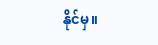နိုင်မှ။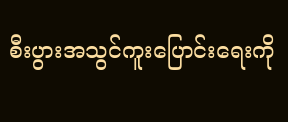စီးပွားအသွင်ကူးပြောင်းရေးကို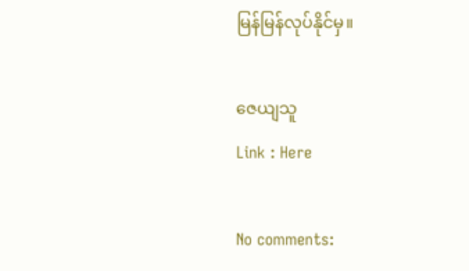မြန်မြန်လုပ်နိုင်မှ။

ဇေယျသူ
Link : Here

No comments: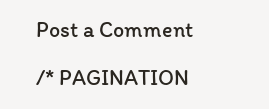Post a Comment

/* PAGINATION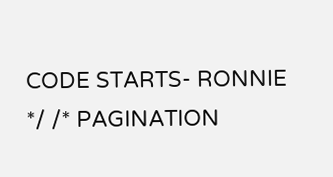CODE STARTS- RONNIE */ /* PAGINATION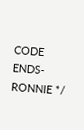CODE ENDS- RONNIE */